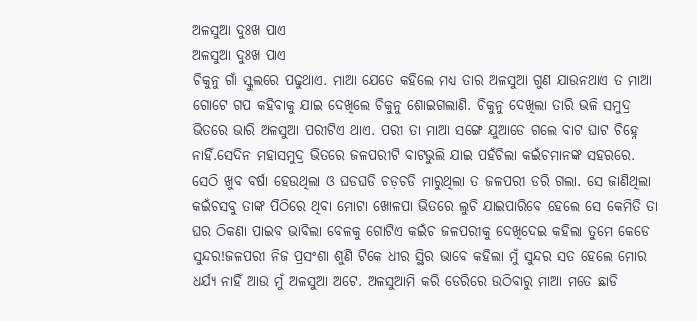ଅଳସୁଆ ଦୁଃଖ ପାଏ
ଅଳସୁଆ ଦୁଃଖ ପାଏ
ଚିକୁନୁ ଗାଁ ସ୍କୁଲରେ ପଢୁଥାଏ. ମାଆ ଯେତେ କହିଲେ ମଧ୍ୟ ତାର ଅଳସୁଆ ଗୁଣ ଯାଉନଥାଏ ତ ମାଆ ଗୋଟେ ଗପ କହିବାକୁ ଯାଇ ଦେଖିଲେ ଚିକୁନୁ ଶୋଇଗଲାଣି. ଚିକୁନୁ ଦେଖିଲା ତାରି ଭଳି ସମୁଦ୍ର ଭିତରେ ଭାରି ଅଳସୁଆ ପରୀଟିଏ ଥାଏ. ପରୀ ତା ମାଆ ସଙ୍ଗେ ଯୁଆଡେ ଗଲେ ବାଟ ଘାଟ ଚିହ୍ନେ ନାହିଁ.ସେଦିନ ମହାସମୁଦ୍ର ଭିତରେ ଜଳପରୀଟି ବାଟଭୁଲି ଯାଇ ପହଁଚିଲା କଇଁଚମାନଙ୍କ ସହରରେ. ସେଠି ଖୁବ ବର୍ଷା ହେଉଥିଲା ଓ ଘଡଘଡି ଚଡ଼ଚଡି ମାରୁଥିଲା ତ ଜଳପରୀ ଡରି ଗଲା. ସେ ଜାଣିଥିଲା କଇଁଚସବୁ ତାଙ୍କ ପିଠିରେ ଥିବା ମୋଟା ଖୋଳପା ଭିତରେ ଲୁଚି ଯାଇପାରିବେ ହେଲେ ସେ କେମିତି ତା ଘର ଠିକଣା ପାଇବ ଭାବିଲା ବେଳକୁ ଗୋଟିଏ କଇଁଚ ଜଳପରୀକୁ ଦେଖିଦେଇ କହିଲା ତୁମେ କେଡେ ସୁନ୍ଦର!ଜଳପରୀ ନିଜ ପ୍ରସଂଶା ଶୁଣି ଟିକେ ଧୀର ସ୍ଥିର ଭାବେ କହିଲା ମୁଁ ସୁନ୍ଦର ସତ ହେଲେ ମୋର ଧର୍ଯ୍ୟ ନାହିଁ ଆଉ ମୁଁ ଅଳସୁଆ ଅଟେ. ଅଳସୁଆମି କରି ଡେରିରେ ଉଠିବାରୁ ମାଆ ମତେ ଛାଡି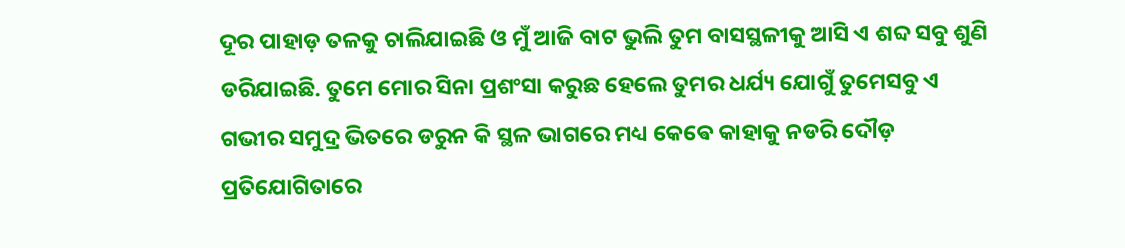ଦୂର ପାହାଡ଼ ତଳକୁ ଚାଲିଯାଇଛି ଓ ମୁଁ ଆଜି ବାଟ ଭୁଲି ତୁମ ବାସସ୍ଥଳୀକୁ ଆସି ଏ ଶବ୍ଦ ସବୁ ଶୁଣି ଡରିଯାଇଛି. ତୁମେ ମୋର ସିନା ପ୍ରଶଂସା କରୁଛ ହେଲେ ତୁମର ଧର୍ଯ୍ୟ ଯୋଗୁଁ ତୁମେସବୁ ଏ ଗଭୀର ସମୁଦ୍ର ଭିତରେ ଡରୁନ କି ସ୍ଥଳ ଭାଗରେ ମଧ୍ୟ କେଵେ କାହାକୁ ନଡରି ଦୌଡ଼ ପ୍ରତିଯୋଗିତାରେ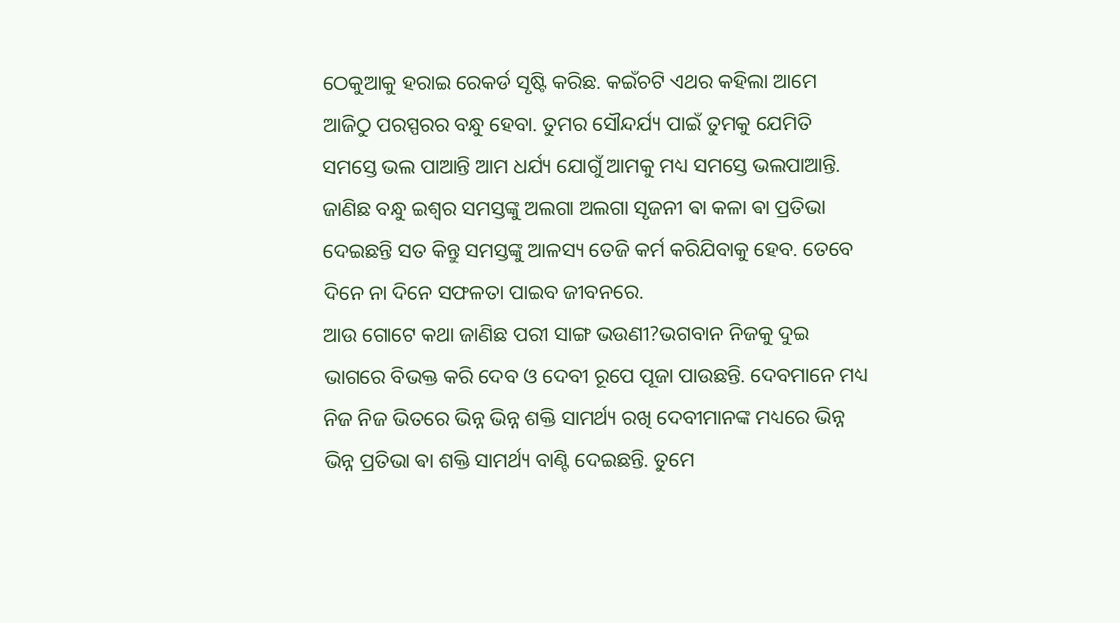ଠେକୁଆକୁ ହରାଇ ରେକର୍ଡ ସୃଷ୍ଟି କରିଛ. କଇଁଚଟି ଏଥର କହିଲା ଆମେ ଆଜିଠୁ ପରସ୍ପରର ବନ୍ଧୁ ହେବା. ତୁମର ସୌନ୍ଦର୍ଯ୍ୟ ପାଇଁ ତୁମକୁ ଯେମିତି ସମସ୍ତେ ଭଲ ପାଆନ୍ତି ଆମ ଧର୍ଯ୍ୟ ଯୋଗୁଁ ଆମକୁ ମଧ୍ୟ ସମସ୍ତେ ଭଲପାଆନ୍ତି. ଜାଣିଛ ବନ୍ଧୁ ଇଶ୍ୱର ସମସ୍ତଙ୍କୁ ଅଲଗା ଅଲଗା ସୃଜନୀ ଵା କଳା ଵା ପ୍ରତିଭା ଦେଇଛନ୍ତି ସତ କିନ୍ତୁ ସମସ୍ତଙ୍କୁ ଆଳସ୍ୟ ତେଜି କର୍ମ କରିଯିବାକୁ ହେବ. ତେବେ ଦିନେ ନା ଦିନେ ସଫଳତା ପାଇବ ଜୀବନରେ.
ଆଉ ଗୋଟେ କଥା ଜାଣିଛ ପରୀ ସାଙ୍ଗ ଭଉଣୀ?ଭଗବାନ ନିଜକୁ ଦୁଇ ଭାଗରେ ବିଭକ୍ତ କରି ଦେବ ଓ ଦେବୀ ରୂପେ ପୂଜା ପାଉଛନ୍ତି. ଦେବମାନେ ମଧ୍ୟ ନିଜ ନିଜ ଭିତରେ ଭିନ୍ନ ଭିନ୍ନ ଶକ୍ତି ସାମର୍ଥ୍ୟ ରଖି ଦେବୀମାନଙ୍କ ମଧ୍ୟରେ ଭିନ୍ନ ଭିନ୍ନ ପ୍ରତିଭା ଵା ଶକ୍ତି ସାମର୍ଥ୍ୟ ବାଣ୍ଟି ଦେଇଛନ୍ତି. ତୁମେ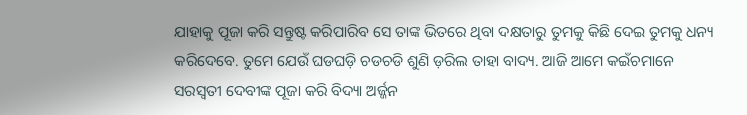ଯାହାକୁ ପୂଜା କରି ସନ୍ତୁଷ୍ଟ କରିପାରିବ ସେ ତାଙ୍କ ଭିତରେ ଥିବା ଦକ୍ଷତାରୁ ତୁମକୁ କିଛି ଦେଇ ତୁମକୁ ଧନ୍ୟ କରିଦେବେ. ତୁମେ ଯେଉଁ ଘଡଘଡ଼ି ଚଡଚଡି ଶୁଣି ଡ଼ରିଲ ତାହା ବାଦ୍ୟ. ଆଜି ଆମେ କଇଁଚମାନେ ସରସ୍ବତୀ ଦେବୀଙ୍କ ପୂଜା କରି ବିଦ୍ୟା ଅର୍ଜ୍ଜନ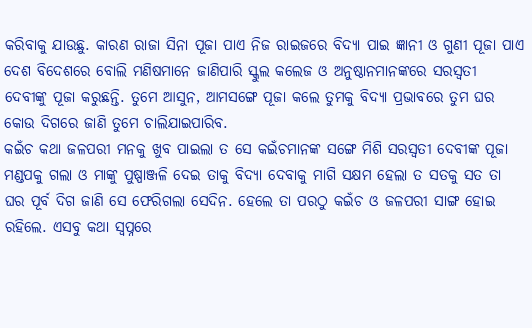କରିବାକୁ ଯାଉଛୁ. କାରଣ ରାଜା ସିନା ପୂଜା ପାଏ ନିଜ ରାଇଜରେ ବିଦ୍ୟା ପାଇ ଜ୍ଞାନୀ ଓ ଗୁଣୀ ପୂଜା ପାଏ ଦେଶ ବିଦେଶରେ ବୋଲି ମଣିଷମାନେ ଜାଣିପାରି ସ୍କୁଲ କଲେଜ ଓ ଅନୁଷ୍ଠାନମାନଙ୍କରେ ସରସ୍ବତୀ ଦେବୀଙ୍କୁ ପୂଜା କରୁଛନ୍ତି. ତୁମେ ଆସୁନ, ଆମସଙ୍ଗେ ପୂଜା କଲେ ତୁମକୁ ବିଦ୍ୟା ପ୍ରଭାବରେ ତୁମ ଘର କୋଉ ଦିଗରେ ଜାଣି ତୁମେ ଚାଲିଯାଇପାରିବ.
କଇଁଚ କଥା ଜଳପରୀ ମନକୁ ଖୁବ ପାଇଲା ତ ସେ କଇଁଚମାନଙ୍କ ସଙ୍ଗେ ମିଶି ସରସ୍ବତୀ ଦେବୀଙ୍କ ପୂଜା ମଣ୍ଡପକୁ ଗଲା ଓ ମାଙ୍କୁ ପୁଷ୍ପାଞ୍ଜଳି ଦେଇ ତାକୁ ବିଦ୍ୟା ଦେବାକୁ ମାଗି ସକ୍ଷମ ହେଲା ତ ସତକୁ ସତ ତା ଘର ପୂର୍ବ ଦିଗ ଜାଣି ସେ ଫେରିଗଲା ସେଦିନ. ହେଲେ ତା ପରଠୁ କଇଁଚ ଓ ଜଳପରୀ ସାଙ୍ଗ ହୋଇ ରହିଲେ. ଏସବୁ କଥା ସ୍ୱପ୍ନରେ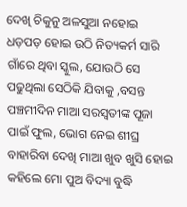ଦେଖି ଚିକୁନୁ ଅଳସୁଆ ନହୋଇ ଧଡ଼ପଡ଼ ହୋଇ ଉଠି ନିତ୍ୟକର୍ମ ସାରି ଗାଁରେ ଥିବା ସ୍କୁଲ, ଯୋଉଠି ସେ ପଢୁଥିଲା ସେଠିକି ଯିବାକୁ ,ବସନ୍ତ ପଞ୍ଚମୀଦିନ ମାଆ ସରସ୍ବତୀଙ୍କ ପୂଜା ପାଇଁ ଫୁଲ, ଭୋଗ ନେଇ ଶୀଘ୍ର ବାହାରିବା ଦେଖି ମାଆ ଖୁବ ଖୁସି ହୋଇ କହିଲେ ମୋ ପୁଅ ବିଦ୍ୟା ବୁଦ୍ଧି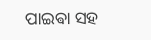ପାଇଵା ସହ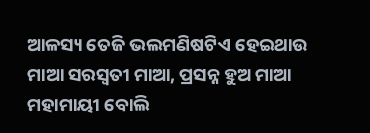ଆଳସ୍ୟ ତେଜି ଭଲମଣିଷଟିଏ ହେଇଥାଉ ମାଆ ସରସ୍ବତୀ ମାଆ, ପ୍ରସନ୍ନ ହୁଅ ମାଆ ମହାମାୟୀ ବୋଲି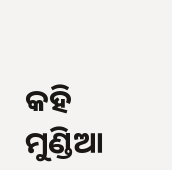କହି ମୁଣ୍ଡିଆ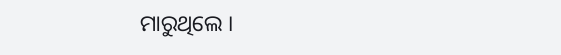ମାରୁଥିଲେ ।